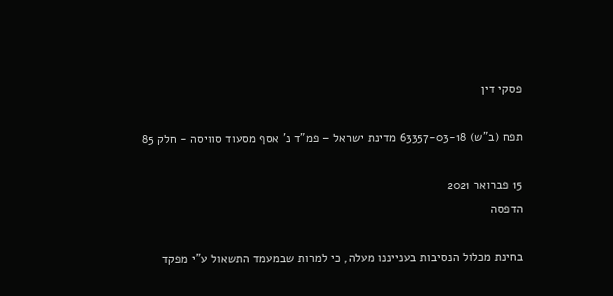פסקי דין

תפח (ב"ש) 63357-03-18 מדינת ישראל – פמ"ד נ' אסף מסעוד סוויסה - חלק 85

15 פברואר 2021
הדפסה

בחינת מכלול הנסיבות בענייננו מעלה, כי למרות שבמעמד התשאול ע"י מפקד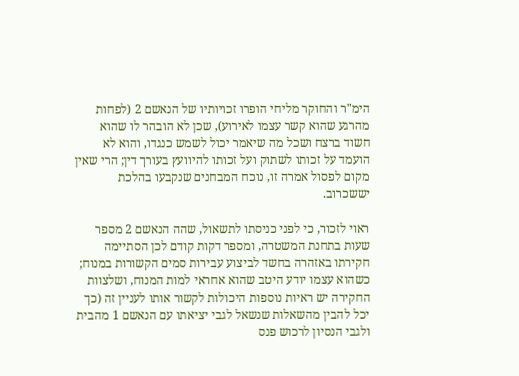הימ"ר והחוקר מליחי הופרו זכויותיו של הנאשם 2 (לפחות מהרגע שהוא קשר עצמו לאירוע), שכן לא הובהר לו שהוא חשוד ברצח ושכל מה שיאמר יכול לשמש כנגדו, והוא לא הועמד על זכותו לשתוק ועל זכותו להיוועץ בעורך דין; הרי שאין מקום לפסול אמרה זו, נוכח המבחנים שנקבעו בהלכת יששכרוב.

ראוי לזכור, כי לפני כניסתו לתשאול, שהה הנאשם 2 מספר שעות בתחנת המשטרה, ומספר דקות קודם לכן הסתיימה חקירתו באזהרה בחשד לביצוע עבירות סמים הקשורות במנוח; כשהוא עצמו יודע היטב שהוא אחראי למות המנוח, ושלצוות החקירה יש ראיות נוספות היכולות לקשור אותו לעניין זה (כך יכל להבין מהשאלות שנשאל לגבי יציאתו עם הנאשם 1 מהבית ולגבי הנסיון לרכוש פנס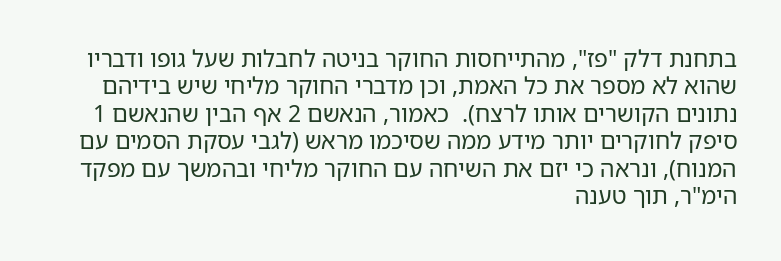בתחנת דלק "פז", מהתייחסות החוקר בניטה לחבלות שעל גופו ודבריו שהוא לא מספר את כל האמת, וכן מדברי החוקר מליחי שיש בידיהם נתונים הקושרים אותו לרצח).  כאמור, הנאשם 2 אף הבין שהנאשם 1 סיפק לחוקרים יותר מידע ממה שסיכמו מראש (לגבי עסקת הסמים עם המנוח), ונראה כי יזם את השיחה עם החוקר מליחי ובהמשך עם מפקד הימ"ר, תוך טענה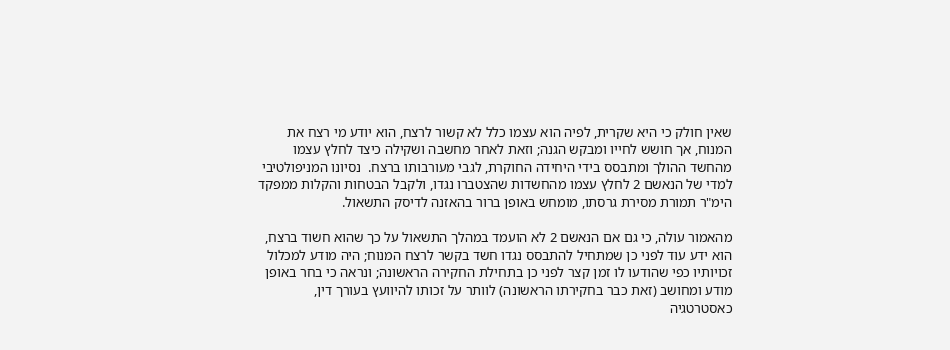שאין חולק כי היא שקרית, לפיה הוא עצמו כלל לא קשור לרצח, הוא יודע מי רצח את המנוח, אך חושש לחייו ומבקש הגנה; וזאת לאחר מחשבה ושקילה כיצד לחלץ עצמו מהחשד ההולך ומתבסס בידי היחידה החוקרת, לגבי מעורבותו ברצח.  נסיונו המניפולטיבי למדי של הנאשם 2 לחלץ עצמו מהחשדות שהצטברו נגדו, ולקבל הבטחות והקלות ממפקד הימ"ר תמורת מסירת גרסתו, מומחש באופן ברור בהאזנה לדיסק התשאול.

מהאמור עולה, כי גם אם הנאשם 2 לא הועמד במהלך התשאול על כך שהוא חשוד ברצח, הוא ידע עוד לפני כן שמתחיל להתבסס נגדו חשד בקשר לרצח המנוח; היה מודע למכלול זכויותיו כפי שהודעו לו זמן קצר לפני כן בתחילת החקירה הראשונה; ונראה כי בחר באופן מודע ומחושב (זאת כבר בחקירתו הראשונה) לוותר על זכותו להיוועץ בעורך דין, כאסטרטגיה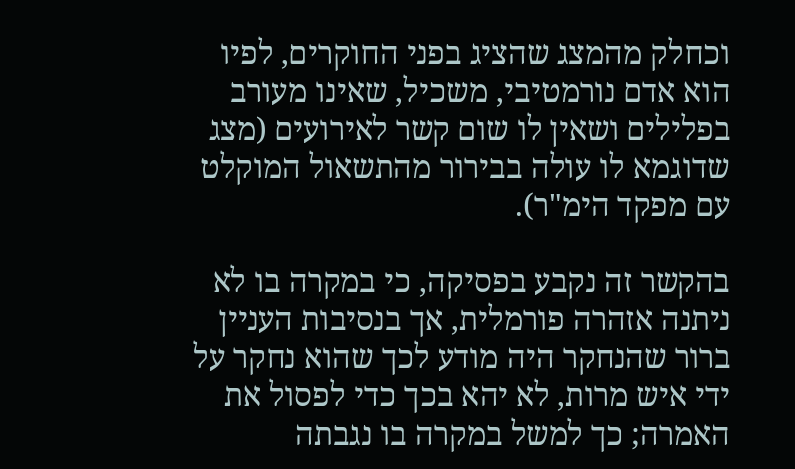וכחלק מהמצג שהציג בפני החוקרים, לפיו הוא אדם נורמטיבי, משכיל, שאינו מעורב בפלילים ושאין לו שום קשר לאירועים (מצג שדוגמא לו עולה בבירור מהתשאול המוקלט עם מפקד הימ"ר).

בהקשר זה נקבע בפסיקה, כי במקרה בו לא ניתנה אזהרה פורמלית, אך בנסיבות העניין ברור שהנחקר היה מודע לכך שהוא נחקר על ידי איש מרות, לא יהא בכך כדי לפסול את האמרה; כך למשל במקרה בו נגבתה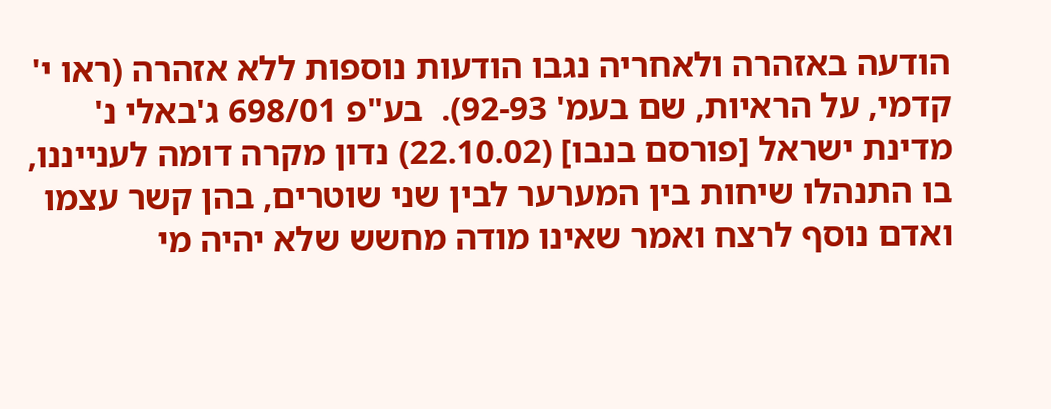הודעה באזהרה ולאחריה נגבו הודעות נוספות ללא אזהרה (ראו י' קדמי, על הראיות, שם בעמ' 92-93).  בע"פ 698/01 ג'באלי נ' מדינת ישראל [פורסם בנבו] (22.10.02) נדון מקרה דומה לענייננו, בו התנהלו שיחות בין המערער לבין שני שוטרים, בהן קשר עצמו ואדם נוסף לרצח ואמר שאינו מודה מחשש שלא יהיה מי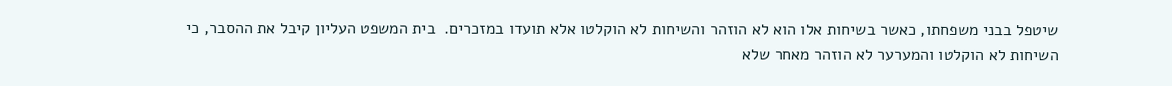שיטפל בבני משפחתו, כאשר בשיחות אלו הוא לא הוזהר והשיחות לא הוקלטו אלא תועדו במזכרים.  בית המשפט העליון קיבל את ההסבר, כי השיחות לא הוקלטו והמערער לא הוזהר מאחר שלא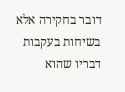דובר בחקירה אלא בשיחות בעקבות דבריו שהוא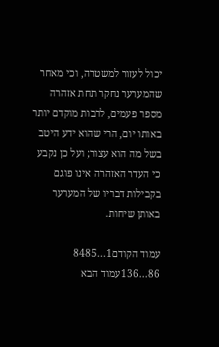יכול לעזור למשטרה, וכי מאחר שהמערער נחקר תחת אזהרה מספר פעמים, לרבות מוקדם יותר באותו יום, הרי שהוא ידע היטב בשל מה הוא עצור; ועל כן נקבע כי העדר האזהרה אינו פוגם בקבילות דבריו של המערער באותן שיחות.

עמוד הקודם1...8485
86...136עמוד הבא